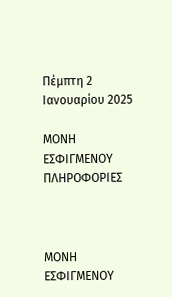Πέμπτη 2 Ιανουαρίου 2025

ΜΟΝΗ ΕΣΦΙΓΜΕΝΟΥ ΠΛΗΡΟΦΟΡΙΕΣ



ΜΟΝΗ ΕΣΦΙΓΜΕΝΟΥ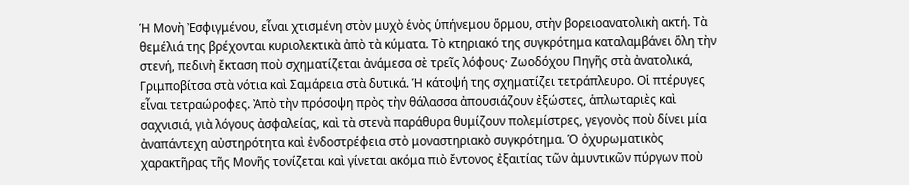Ἡ Μονὴ Ἐσφιγμένου, εἶναι χτισμένη στὸν μυχὸ ἑνὸς ὑπήνεμου ὅρμου, στὴν βορειοανατολικὴ ακτή. Τὰ θεμέλιά της βρέχονται κυριολεκτικὰ ἀπὸ τὰ κύματα. Τὸ κτηριακό της συγκρότημα καταλαμβάνει ὅλη τὴν στενή, πεδινὴ ἔκταση ποὺ σχηματίζεται ἀνάμεσα σὲ τρεῖς λόφους· Ζωοδόχου Πηγῆς στὰ ἀνατολικά, Γριμποβίτσα στὰ νότια καὶ Σαμάρεια στὰ δυτικά. Ἡ κάτοψή της σχηματίζει τετράπλευρο. Οἱ πτέρυγες εἶναι τετραώροφες. Ἀπὸ τὴν πρόσοψη πρὸς τὴν θάλασσα ἀπουσιάζουν ἐξώστες, ἁπλωταριὲς καὶ σαχνισιά, γιὰ λόγους ἀσφαλείας, καὶ τὰ στενὰ παράθυρα θυμίζουν πολεμίστρες, γεγονὸς ποὺ δίνει μία ἀναπάντεχη αὐστηρότητα καὶ ἐνδοστρέφεια στὸ μοναστηριακὸ συγκρότημα. Ὁ ὀχυρωματικὸς χαρακτῆρας τῆς Μονῆς τονίζεται καὶ γίνεται ακόμα πιὸ ἔντονος ἐξαιτίας τῶν ἀμυντικῶν πύργων ποὺ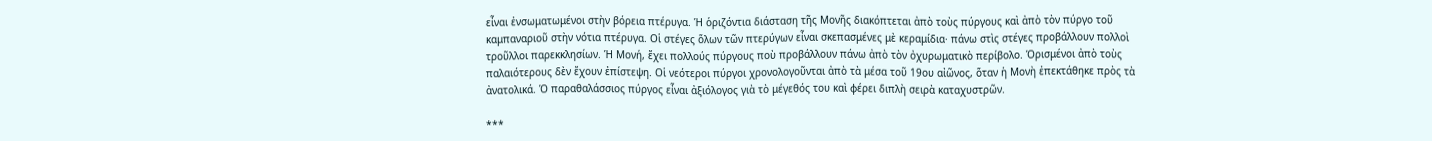εἶναι ἐνσωματωμένοι στὴν βόρεια πτέρυγα. Ἡ ὁριζόντια διάσταση τῆς Μονῆς διακόπτεται ἀπὸ τοὺς πύργους καὶ ἀπὸ τὸν πύργο τοῦ καμπαναριοῦ στὴν νότια πτέρυγα. Οἱ στέγες ὅλων τῶν πτερύγων εἶναι σκεπασμένες μὲ κεραμίδια· πάνω στὶς στέγες προβάλλουν πολλοὶ τροῦλλοι παρεκκλησίων. Ἡ Μονή, ἔχει πολλούς πύργους ποὺ προβάλλουν πάνω ἀπὸ τὸν ὀχυρωματικὸ περίβολο. Ὁρισμένοι ἀπὸ τοὺς παλαιότερους δὲν ἔχουν ἐπίστεψη. Οἱ νεότεροι πύργοι χρονολογοῦνται ἀπὸ τὰ μέσα τοῦ 19ου αἰῶνος, ὅταν ἡ Μονὴ ἐπεκτάθηκε πρὸς τὰ ἀνατολικά. Ὁ παραθαλάσσιος πύργος εἶναι ἀξιόλογος γιὰ τὸ μέγεθός του καὶ φέρει διπλὴ σειρὰ καταχυστρῶν.

***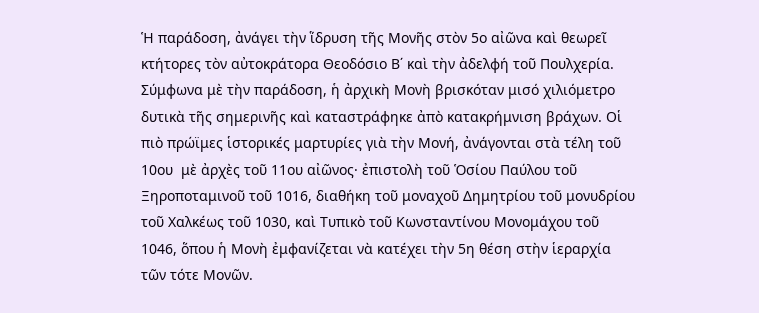Ἡ παράδοση, ἀνάγει τὴν ἵδρυση τῆς Μονῆς στὸν 5ο αἰῶνα καὶ θεωρεῖ κτήτορες τὸν αὐτοκράτορα Θεοδόσιο Β΄ καὶ τὴν ἀδελφή τοῦ Πουλχερία. Σύμφωνα μὲ τὴν παράδοση, ἡ ἀρχικὴ Μονὴ βρισκόταν μισό χιλιόμετρο δυτικὰ τῆς σημερινῆς καὶ καταστράφηκε ἀπὸ κατακρήμνιση βράχων. Οἱ πιὸ πρώϊμες ἱστορικές μαρτυρίες γιὰ τὴν Μονή, ἀνάγονται στὰ τέλη τοῦ 10ου  μὲ ἀρχὲς τοῦ 11ου αἰῶνος· ἐπιστολὴ τοῦ Ὁσίου Παύλου τοῦ Ξηροποταμινοῦ τοῦ 1016, διαθήκη τοῦ μοναχοῦ Δημητρίου τοῦ μονυδρίου τοῦ Χαλκέως τοῦ 1030, καὶ Τυπικὸ τοῦ Κωνσταντίνου Μονομάχου τοῦ 1046, ὅπου ἡ Μονὴ ἐμφανίζεται νὰ κατέχει τὴν 5η θέση στὴν ἱεραρχία τῶν τότε Μονῶν.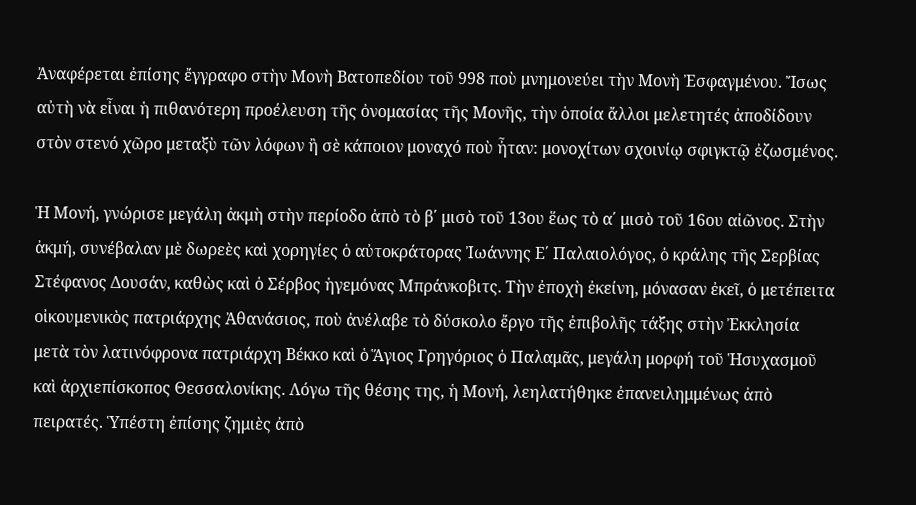Ἀναφέρεται ἐπίσης ἔγγραφο στὴν Μονὴ Βατοπεδίου τοῦ 998 ποὺ μνημονεύει τὴν Μονὴ Ἐσφαγμένου. Ἴσως αὐτὴ νὰ εἶναι ἡ πιθανότερη προέλευση τῆς ὀνομασίας τῆς Μονῆς, τὴν ὁποία ἄλλοι μελετητές ἀποδίδουν στὸν στενό χῶρο μεταξὺ τῶν λόφων ἢ σὲ κάποιον μοναχό ποὺ ἦταν: μονοχίτων σχοινίῳ σφιγκτῷ ἐζωσμένος.

Ἡ Μονή, γνώρισε μεγάλη ἀκμὴ στὴν περίοδο ἀπὸ τὸ β΄ μισὸ τοῦ 13ου ἕως τὸ α΄ μισὸ τοῦ 16ου αἰῶνος. Στὴν ἀκμή, συνέβαλαν μὲ δωρεὲς καὶ χορηγίες ὁ αὐτοκράτορας Ἰωάννης Ε΄ Παλαιολόγος, ὁ κράλης τῆς Σερβίας Στέφανος Δουσάν, καθὼς καὶ ὁ Σέρβος ἡγεμόνας Μπράνκοβιτς. Τὴν ἐποχὴ ἐκείνη, μόνασαν ἐκεῖ, ὁ μετέπειτα οἰκουμενικὸς πατριάρχης Ἀθανάσιος, ποὺ ἀνέλαβε τὸ δύσκολο ἔργο τῆς ἐπιβολῆς τάξης στὴν Ἐκκλησία μετὰ τὸν λατινόφρονα πατριάρχη Βέκκο καὶ ὁ Ἅγιος Γρηγόριος ὁ Παλαμᾶς, μεγάλη μορφή τοῦ Ἡσυχασμοῦ καὶ ἀρχιεπίσκοπος Θεσσαλονίκης. Λόγω τῆς θέσης της, ἡ Μονή, λεηλατήθηκε ἐπανειλημμένως ἀπὸ πειρατές. Ὑπέστη ἐπίσης ζημιὲς ἀπὸ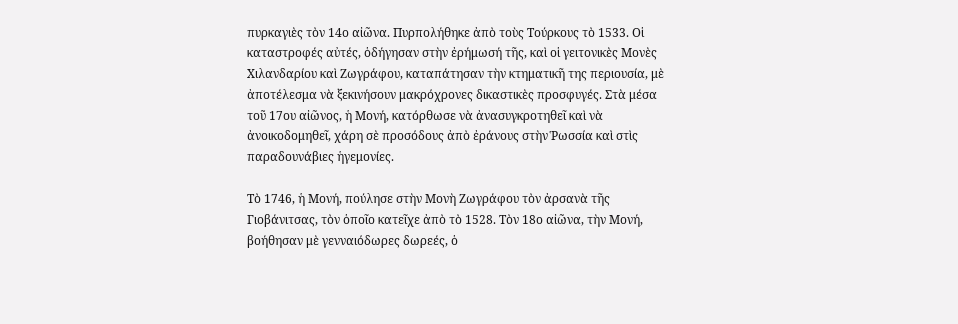πυρκαγιὲς τὸν 14ο αἰῶνα. Πυρπολήθηκε ἀπὸ τοὺς Τούρκους τὸ 1533. Οἱ καταστροφές αὐτές, ὁδήγησαν στὴν ἐρήμωσή τῆς, καὶ οἱ γειτονικὲς Μονὲς Χιλανδαρίου καὶ Ζωγράφου, καταπάτησαν τὴν κτηματικῆ της περιουσία, μὲ ἀποτέλεσμα νὰ ξεκινήσουν μακρόχρονες δικαστικὲς προσφυγές. Στὰ μέσα τοῦ 17ου αἰῶνος, ἡ Μονή, κατόρθωσε νὰ ἀνασυγκροτηθεῖ καὶ νὰ ἀνοικοδομηθεῖ, χάρη σὲ προσόδους ἀπὸ ἐράνους στὴν Ῥωσσία καὶ στὶς παραδουνάβιες ἡγεμονίες.

Τὸ 1746, ἡ Μονή, πούλησε στὴν Μονὴ Ζωγράφου τὸν ἀρσανὰ τῆς Γιοβάνιτσας, τὸν ὁποῖο κατεῖχε ἀπὸ τὸ 1528. Τὸν 18ο αἰῶνα, τὴν Μονή, βοήθησαν μὲ γενναιόδωρες δωρεές, ὁ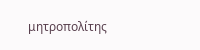μητροπολίτης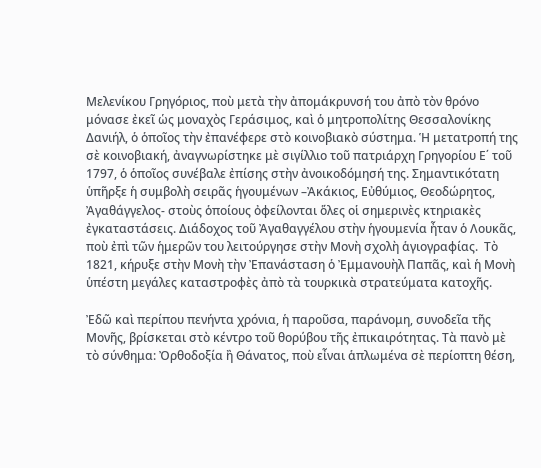Μελενίκου Γρηγόριος, ποὺ μετὰ τὴν ἀπομάκρυνσή του ἀπὸ τὸν θρόνο μόνασε ἐκεῖ ὡς μοναχὸς Γεράσιμος, καὶ ὁ μητροπολίτης Θεσσαλονίκης Δανιήλ, ὁ ὁποῖος τὴν ἐπανέφερε στὸ κοινοβιακὸ σύστημα. Ἡ μετατροπή της σὲ κοινοβιακή, ἀναγνωρίστηκε μὲ σιγίλλιο τοῦ πατριάρχη Γρηγορίου Ε΄ τοῦ 1797, ὁ ὁποῖος συνέβαλε ἐπίσης στὴν ἀνοικοδόμησή της. Σημαντικότατη ὑπῆρξε ἡ συμβολὴ σειρᾶς ἡγουμένων –Ἀκάκιος, Εὐθύμιος, Θεοδώρητος, Ἀγαθάγγελος- στοὺς ὁποίους ὀφείλονται ὅλες οἱ σημερινὲς κτηριακὲς ἐγκαταστάσεις. Διάδοχος τοῦ Ἀγαθαγγέλου στὴν ἡγουμενία ἦταν ὁ Λουκᾶς, ποὺ ἐπὶ τῶν ἡμερῶν του λειτούργησε στὴν Μονὴ σχολὴ ἁγιογραφίας.  Τὸ 1821, κήρυξε στὴν Μονὴ τὴν Ἐπανάσταση ὁ Ἐμμανουὴλ Παπᾶς, καὶ ἡ Μονὴ ὑπέστη μεγάλες καταστροφὲς ἀπὸ τὰ τουρκικὰ στρατεύματα κατοχῆς.

Ἐδῶ καὶ περίπου πενήντα χρόνια, ἡ παροῦσα, παράνομη, συνοδεῖα τῆς Μονῆς, βρίσκεται στὸ κέντρο τοῦ θορύβου τῆς ἐπικαιρότητας. Τὰ πανὸ μὲ τὸ σύνθημα: Ὀρθοδοξία ἢ Θάνατος, ποὺ εἶναι ἁπλωμένα σὲ περίοπτη θέση,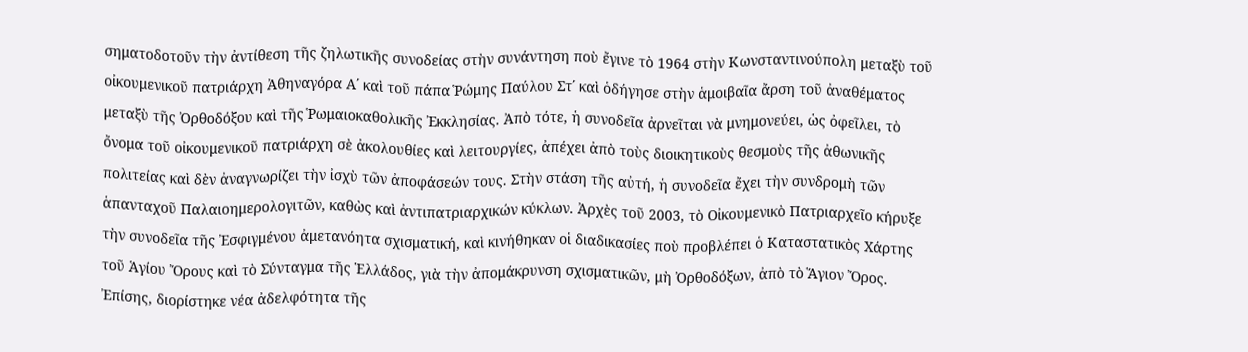σηματοδοτοῦν τὴν ἀντίθεση τῆς ζηλωτικῆς συνοδείας στὴν συνάντηση ποὺ ἔγινε τὸ 1964 στὴν Κωνσταντινούπολη μεταξὺ τοῦ οἰκουμενικοῦ πατριάρχη Ἀθηναγόρα Α΄ καὶ τοῦ πάπα Ῥώμης Παύλου Στ΄ καὶ ὁδήγησε στὴν ἁμοιβαῖα ἄρση τοῦ ἀναθέματος μεταξὺ τῆς Ὀρθοδόξου καὶ τῆς Ῥωμαιοκαθολικῆς Ἐκκλησίας. Ἀπὸ τότε, ἡ συνοδεῖα ἀρνεῖται νὰ μνημονεύει, ὡς ὀφεῖλει, τὸ ὄνομα τοῦ οἰκουμενικοῦ πατριάρχη σὲ ἀκολουθίες καὶ λειτουργίες, ἀπέχει ἀπὸ τοὺς διοικητικοὺς θεσμοὺς τῆς ἀθωνικῆς πολιτείας καὶ δὲν ἀναγνωρίζει τὴν ἰσχὺ τῶν ἀποφάσεών τους. Στὴν στάση τῆς αὐτή, ἡ συνοδεῖα ἔχει τὴν συνδρομὴ τῶν ἁπανταχοῦ Παλαιοημερολογιτῶν, καθὼς καὶ ἀντιπατριαρχικών κύκλων. Ἀρχὲς τοῦ 2003, τὸ Οἰκουμενικὸ Πατριαρχεῖο κήρυξε τὴν συνοδεῖα τῆς Ἐσφιγμένου ἀμετανόητα σχισματική, καὶ κινήθηκαν οἱ διαδικασίες ποὺ προβλέπει ὁ Καταστατικὸς Χάρτης τοῦ Ἁγίου Ὄρους καὶ τὸ Σύνταγμα τῆς Ἑλλάδος, γιὰ τὴν ἀπομάκρυνση σχισματικῶν, μὴ Ὀρθοδόξων, ἀπὸ τὸ Ἅγιον Ὄρος. Ἐπίσης, διορίστηκε νέα ἀδελφότητα τῆς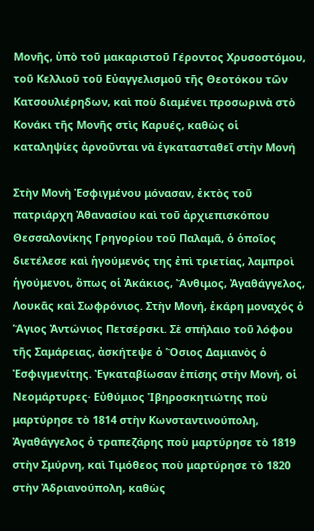Μονῆς, ὑπὸ τοῦ μακαριστοῦ Γέροντος Χρυσοστόμου, τοῦ Κελλιοῦ τοῦ Εὐαγγελισμοῦ τῆς Θεοτόκου τῶν Κατσουλιέρηδων, καὶ ποὺ διαμένει προσωρινὰ στὸ Κονάκι τῆς Μονῆς στὶς Καρυές, καθὼς οἱ καταληψίες ἀρνοῦνται νὰ ἐγκατασταθεῖ στὴν Μονή

Στὴν Μονὴ Ἐσφιγμένου μόνασαν, ἐκτὸς τοῦ πατριάρχη Ἀθανασίου καὶ τοῦ ἀρχιεπισκόπου Θεσσαλονίκης Γρηγορίου τοῦ Παλαμᾶ, ὁ ὁποῖος διετέλεσε καὶ ἡγούμενός της ἐπὶ τριετίας, λαμπροὶ ἡγούμενοι, ὅπως οἱ Ἀκάκιος, Ἄνθιμος, Ἀγαθάγγελος, Λουκᾶς καὶ Σωφρόνιος. Στὴν Μονή, ἐκάρη μοναχός ὁ Ἅγιος Ἀντώνιος Πετσέρσκι. Σὲ σπήλαιο τοῦ λόφου τῆς Σαμάρειας, ἀσκήτεψε ὁ Ὅσιος Δαμιανὸς ὁ Ἐσφιγμενίτης. Ἐγκαταβίωσαν ἐπίσης στὴν Μονή, οἱ Νεομάρτυρες· Εὐθύμιος Ἰβηροσκητιώτης ποὺ μαρτύρησε τὸ 1814 στὴν Κωνσταντινούπολη, Ἀγαθάγγελος ὁ τραπεζάρης ποὺ μαρτύρησε τὸ 1819 στὴν Σμύρνη, καὶ Τιμόθεος ποὺ μαρτύρησε τὸ 1820 στὴν Ἀδριανούπολη, καθὼς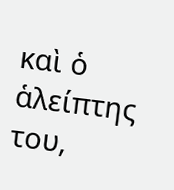καὶ ὁ ἁλείπτης του,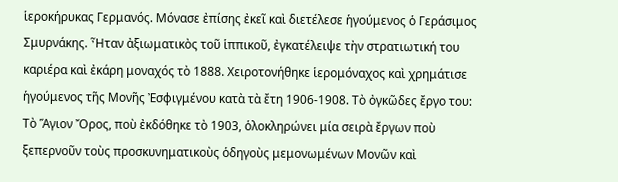ἱεροκήρυκας Γερμανός. Μόνασε ἐπίσης ἐκεῖ καὶ διετέλεσε ἡγούμενος ὁ Γεράσιμος Σμυρνάκης. Ἦταν ἀξιωματικὸς τοῦ ἱππικοῦ, ἐγκατέλειψε τὴν στρατιωτική του καριέρα καὶ ἐκάρη μοναχός τὸ 1888. Χειροτονήθηκε ἱερομόναχος καὶ χρημάτισε ἡγούμενος τῆς Μονῆς Ἐσφιγμένου κατὰ τὰ ἔτη 1906-1908. Τὸ ὀγκῶδες ἔργο του: Τὸ Ἅγιον Ὄρος, ποὺ ἐκδόθηκε τὸ 1903, ὁλοκληρώνει μία σειρὰ ἔργων ποὺ ξεπερνοῦν τοὺς προσκυνηματικοὺς ὁδηγοὺς μεμονωμένων Μονῶν καὶ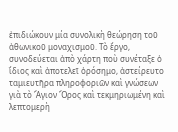ἐπιδιώκουν μία συνολικὴ θεώρηση τοῦ ἀθωνικοῦ μοναχισμοῦ. Τὸ ἔργο, συνοδεύεται ἀπὸ χάρτη ποὺ συνέταξε ὁ ἴδιος καὶ ἀποτελεῖ ὁρόσημο, ἀστείρευτο ταμιευτῆρα πληροφοριῶν καὶ γνώσεων γιὰ τὸ Ἅγιον Ὄρος καὶ τεκμηριωμένη καὶ λεπτομερὴ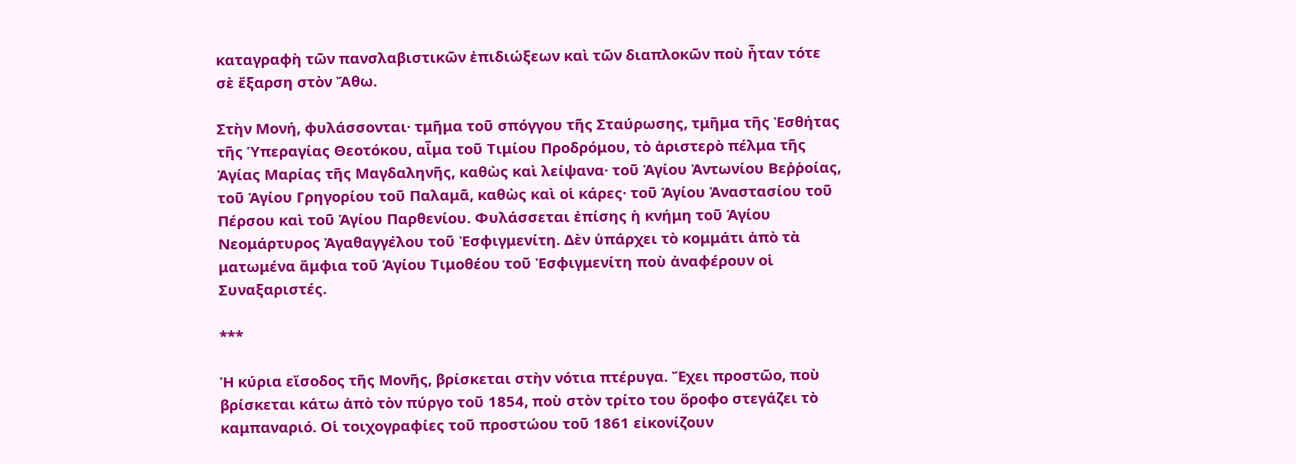καταγραφὴ τῶν πανσλαβιστικῶν ἐπιδιώξεων καὶ τῶν διαπλοκῶν ποὺ ἦταν τότε σὲ ἔξαρση στὸν Ἄθω.

Στὴν Μονή, φυλάσσονται· τμῆμα τοῦ σπόγγου τῆς Σταύρωσης, τμῆμα τῆς Ἐσθήτας τῆς Ὑπεραγίας Θεοτόκου, αἷμα τοῦ Τιμίου Προδρόμου, τὸ ἀριστερὸ πέλμα τῆς Ἁγίας Μαρίας τῆς Μαγδαληνῆς, καθὼς καὶ λείψανα· τοῦ Ἁγίου Ἀντωνίου Βεῤῥοίας, τοῦ Ἁγίου Γρηγορίου τοῦ Παλαμᾶ, καθὼς καὶ οἱ κάρες· τοῦ Ἁγίου Ἀναστασίου τοῦ Πέρσου καὶ τοῦ Ἁγίου Παρθενίου. Φυλάσσεται ἐπίσης ἡ κνήμη τοῦ Ἁγίου Νεομάρτυρος Ἀγαθαγγέλου τοῦ Ἐσφιγμενίτη. Δὲν ὑπάρχει τὸ κομμάτι ἀπὸ τὰ ματωμένα ἄμφια τοῦ Ἁγίου Τιμοθέου τοῦ Ἐσφιγμενίτη ποὺ ἀναφέρουν οἱ Συναξαριστές.

***

Ἡ κύρια εἴσοδος τῆς Μονῆς, βρίσκεται στὴν νότια πτέρυγα. Ἔχει προστῶο, ποὺ βρίσκεται κάτω ἀπὸ τὸν πύργο τοῦ 1854, ποὺ στὸν τρίτο του ὅροφο στεγάζει τὸ καμπαναριό. Οἱ τοιχογραφίες τοῦ προστώου τοῦ 1861 εἰκονίζουν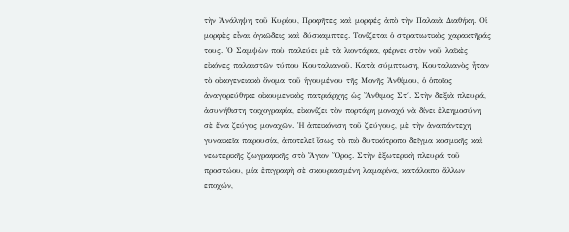τὴν Ἀνάληψη τοῦ Κυρίου, Προφῆτες καὶ μορφές ἀπὸ τὴν Παλαιὰ Διαθήκη. Οἱ μορφὲς εἶναι ὀγκῶδεις καὶ δύσκαμπτες. Τονίζεται ὁ στρατιωτικὸς χαρακτῆράς τους. Ὁ Σαμψὼν ποὺ παλεύει μὲ τὰ λιοντάρια, φέρνει στὸν νοῦ λαϊκὲς εἰκόνες παλαιστῶν τύπου Κουταλιανοῦ. Κατὰ σύμπτωση, Κουταλιανὸς ἦταν τὸ οἰκογενειακὸ ὄνομα τοῦ ἡγουμένου τῆς Μονῆς Ἀνθίμου, ὁ ὁποῖος ἀναγορεύθηκε οἰκουμενικὸς πατριάρχης ὡς Ἄνθιμος Στ΄. Στὴν δεξιὰ πλευρά, ἀσυνήθιστη τοιχογραφία, εἰκονίζει τὸν πορτάρη μοναχό νὰ δίνει ἐλεημοσύνη σὲ ἕνα ζεύγος μοναχῶν. Ἡ ἀπεικόνιση τοῦ ζεύγους, μὲ τὴν ἀναπάντεχη γυναικεῖα παρουσία, ἀποτελεῖ ἴσως τὸ πιὸ δυτικότροπο δεῖγμα κοσμικῆς καὶ νεωτερικῆς ζωγραφικῆς στὸ Ἅγιον Ὄρος. Στὴν ἐξωτερικὴ πλευρά τοῦ προστώου, μία ἐπιγραφὴ σὲ σκουριασμένη λαμαρίνα, κατάλοιπο ἄλλων εποχών,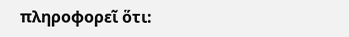πληροφορεῖ ὅτι: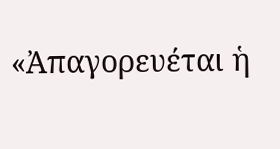«Ἀπαγορευέται ἡ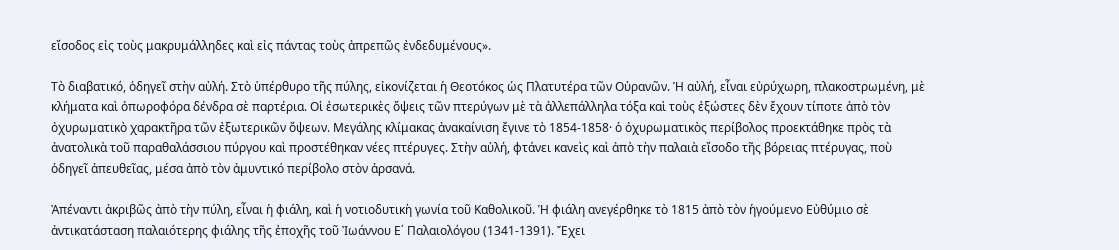εἴσοδος εἰς τοὺς μακρυμάλληδες καὶ εἰς πάντας τοὺς ἀπρεπῶς ἐνδεδυμένους».

Τὸ διαβατικό, ὁδηγεῖ στὴν αὐλή. Στὸ ὑπέρθυρο τῆς πύλης, εἰκονίζεται ἡ Θεοτόκος ὡς Πλατυτέρα τῶν Οὐρανῶν. Ἡ αὐλή, εἶναι εὐρύχωρη, πλακοστρωμένη, μὲ κλήματα καὶ ὀπωροφόρα δένδρα σὲ παρτέρια. Οἱ ἐσωτερικὲς ὄψεις τῶν πτερύγων μὲ τὰ ἀλλεπάλληλα τόξα καὶ τοὺς ἐξώστες δὲν ἔχουν τίποτε ἀπὸ τὸν ὀχυρωματικὸ χαρακτῆρα τῶν ἐξωτερικῶν ὄψεων. Μεγάλης κλίμακας ἀνακαίνιση ἔγινε τὸ 1854-1858· ὁ ὀχυρωματικὸς περίβολος προεκτάθηκε πρὸς τὰ ἀνατολικὰ τοῦ παραθαλάσσιου πύργου καὶ προστέθηκαν νέες πτέρυγες. Στὴν αὐλή, φτάνει κανεὶς καὶ ἀπὸ τὴν παλαιὰ εἴσοδο τῆς βόρειας πτέρυγας, ποὺ ὁδηγεῖ ἀπευθεῖας, μέσα ἀπὸ τὸν ἀμυντικό περίβολο στὸν ἀρσανά.

Ἀπέναντι ἀκριβῶς ἀπὸ τὴν πύλη, εἶναι ἡ φιάλη, καὶ ἡ νοτιοδυτικὴ γωνία τοῦ Καθολικοῦ. Ἡ φιάλη ανεγέρθηκε τὸ 1815 ἀπὸ τὸν ἡγούμενο Εὐθύμιο σὲ ἀντικατάσταση παλαιότερης φιάλης τῆς ἐποχῆς τοῦ Ἰωάννου Ε΄ Παλαιολόγου (1341-1391). Ἔχει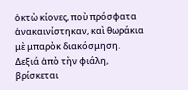ὀκτὼ κίονες, ποὺ πρόσφατα ἀνακαινίστηκαν, καὶ θωράκια μὲ μπαρὸκ διακόσμηση. Δεξιά ἀπὸ τὴν φιάλη, βρίσκεται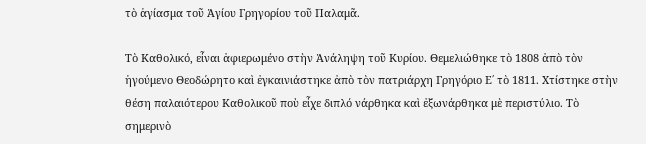τὸ ἁγίασμα τοῦ Ἁγίου Γρηγορίου τοῦ Παλαμᾶ.

Τὸ Καθολικό, εἶναι ἀφιερωμένο στὴν Ἀνάληψη τοῦ Κυρίου. Θεμελιώθηκε τὸ 1808 ἀπὸ τὸν ἡγούμενο Θεοδώρητο καὶ ἐγκαινιάστηκε ἀπὸ τὸν πατριάρχη Γρηγόριο Ε΄ τὸ 1811. Χτίστηκε στὴν θέση παλαιότερου Καθολικοῦ ποὺ εἶχε διπλό νάρθηκα καὶ ἐξωνάρθηκα μὲ περιστύλιο. Τὸ σημερινὸ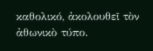καθολικό, ἀκολουθεῖ τὸν ἀθωνικὸ τύπο.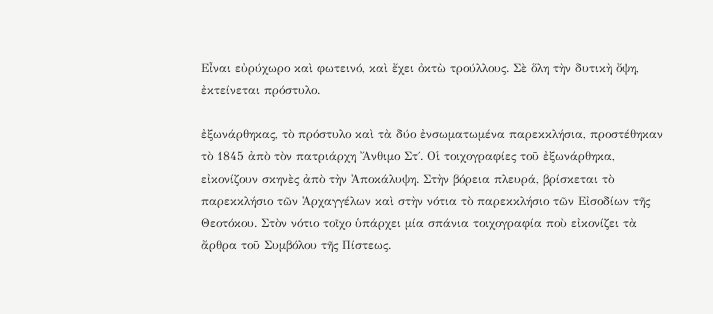Εἶναι εὐρύχωρο καὶ φωτεινό, καὶ ἔχει ὀκτὼ τρούλλους. Σὲ ὅλη τὴν δυτικὴ ὄψη, ἐκτείνεται πρόστυλο.

ἐξωνάρθηκας, τὸ πρόστυλο καὶ τὰ δύο ἐνσωματωμένα παρεκκλήσια, προστέθηκαν τὸ 1845 ἀπὸ τὸν πατριάρχη Ἄνθιμο Στ΄. Οἱ τοιχογραφίες τοῦ ἐξωνάρθηκα, εἰκονίζουν σκηνὲς ἀπὸ τὴν Ἀποκάλυψη. Στὴν βόρεια πλευρά, βρίσκεται τὸ παρεκκλήσιο τῶν Ἀρχαγγέλων καὶ στὴν νότια τὸ παρεκκλήσιο τῶν Εἰσοδίων τῆς Θεοτόκου. Στὸν νότιο τοῖχο ὑπάρχει μία σπάνια τοιχογραφία ποὺ εἰκονίζει τὰ ἄρθρα τοῦ Συμβόλου τῆς Πίστεως.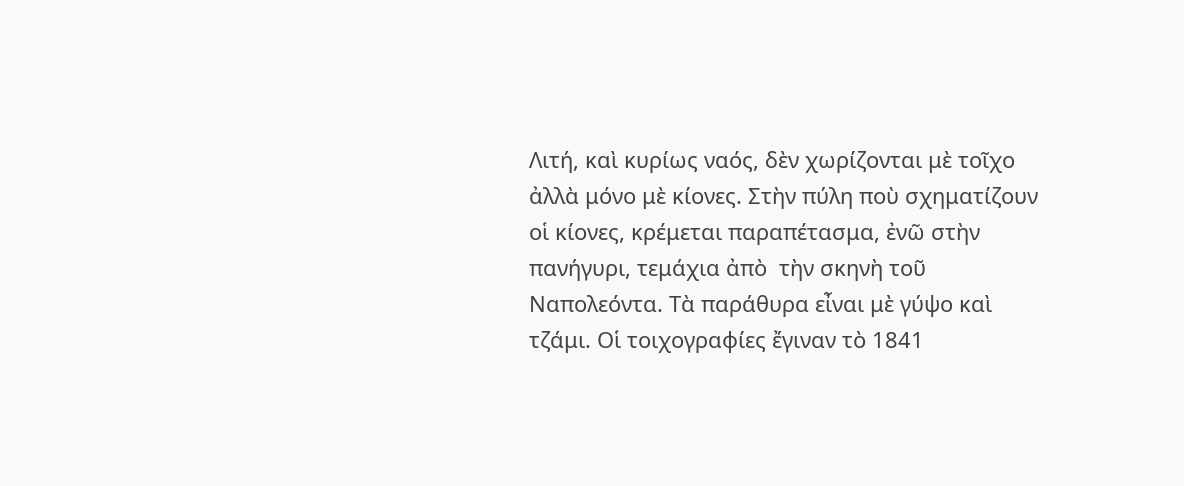Λιτή, καὶ κυρίως ναός, δὲν χωρίζονται μὲ τοῖχο ἀλλὰ μόνο μὲ κίονες. Στὴν πύλη ποὺ σχηματίζουν οἱ κίονες, κρέμεται παραπέτασμα, ἐνῶ στὴν πανήγυρι, τεμάχια ἀπὸ  τὴν σκηνὴ τοῦ Ναπολεόντα. Τὰ παράθυρα εἶναι μὲ γύψο καὶ τζάμι. Οἱ τοιχογραφίες ἔγιναν τὸ 1841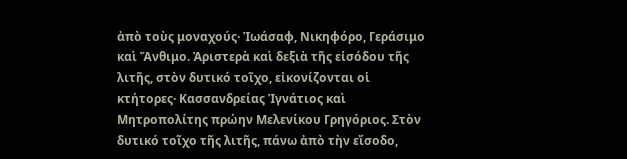ἀπὸ τοὺς μοναχούς· Ἰωάσαφ, Νικηφόρο, Γεράσιμο καὶ Ἄνθιμο. Ἀριστερὰ καὶ δεξιὰ τῆς εἰσόδου τῆς λιτῆς, στὸν δυτικό τοῖχο, εἰκονίζονται οἱ κτήτορες· Κασσανδρείας Ἰγνάτιος καὶ Μητροπολίτης πρώην Μελενίκου Γρηγόριος. Στὸν δυτικό τοῖχο τῆς λιτῆς, πάνω ἀπὸ τὴν εἴσοδο,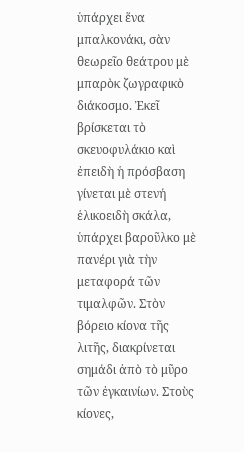ὑπάρχει ἕνα μπαλκονάκι, σὰν θεωρεῖο θεάτρου μὲ μπαρὸκ ζωγραφικὸ διάκοσμο. Ἐκεῖ βρίσκεται τὸ σκευοφυλάκιο καὶ ἐπειδὴ ἡ πρόσβαση γίνεται μὲ στενή ἑλικοειδὴ σκάλα, ὑπάρχει βαροῦλκο μὲ πανέρι γιὰ τὴν μεταφορά τῶν τιμαλφῶν. Στὸν βόρειο κίονα τῆς λιτῆς, διακρίνεται σημάδι ἀπὸ τὸ μῦρο τῶν ἐγκαινίων. Στοὺς κίονες,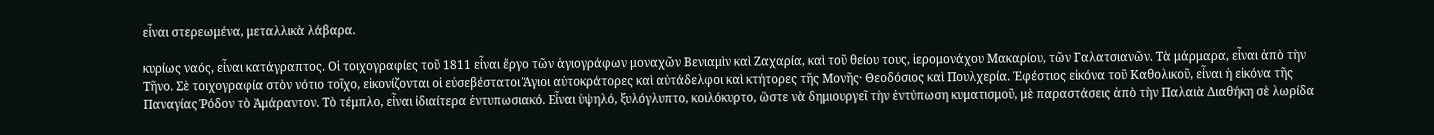εἶναι στερεωμένα, μεταλλικὰ λάβαρα.

κυρίως ναός, εἶναι κατάγραπτος. Οἱ τοιχογραφίες τοῦ 1811 εἶναι ἔργο τῶν ἁγιογράφων μοναχῶν Βενιαμὶν καὶ Ζαχαρία, καὶ τοῦ θείου τους, ἱερομονάχου Μακαρίου, τῶν Γαλατσιανῶν. Τὰ μάρμαρα, εἶναι ἀπὸ τὴν Τῆνο. Σὲ τοιχογραφία στὸν νότιο τοῖχο, εἰκονίζονται οἱ εὐσεβέστατοι Ἅγιοι αὐτοκράτορες καὶ αὐτάδελφοι καὶ κτήτορες τῆς Μονῆς· Θεοδόσιος καὶ Πουλχερία. Ἐφέστιος εἰκόνα τοῦ Καθολικοῦ, εἶναι ἡ εἰκόνα τῆς Παναγίας Ῥόδον τὸ Ἀμάραντον. Τὸ τέμπλο, εἶναι ἰδιαίτερα ἐντυπωσιακό. Εἶναι ὑψηλό, ξυλόγλυπτο, κοιλόκυρτο, ὥστε νὰ δημιουργεῖ τὴν ἐντύπωση κυματισμοῦ, μὲ παραστάσεις ἀπὸ τὴν Παλαιὰ Διαθήκη σὲ λωρίδα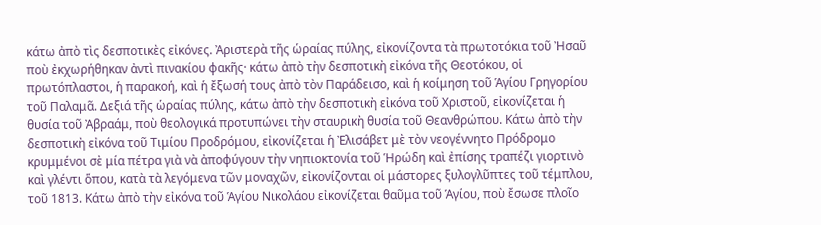κάτω ἀπὸ τὶς δεσποτικὲς εἰκόνες. Ἀριστερὰ τῆς ὡραίας πύλης, εἰκονίζοντα τὰ πρωτοτόκια τοῦ Ἠσαῦ ποὺ ἐκχωρήθηκαν ἀντὶ πινακίου φακῆς· κάτω ἀπὸ τὴν δεσποτικὴ εἰκόνα τῆς Θεοτόκου, οἱ πρωτόπλαστοι, ἡ παρακοή, καὶ ἡ ἔξωσή τους ἀπὸ τὸν Παράδεισο, καὶ ἡ κοίμηση τοῦ Ἁγίου Γρηγορίου τοῦ Παλαμᾶ. Δεξιά τῆς ὡραίας πύλης, κάτω ἀπὸ τὴν δεσποτικὴ εἰκόνα τοῦ Χριστοῦ, εἰκονίζεται ἡ θυσία τοῦ Ἀβραάμ, ποὺ θεολογικά προτυπώνει τὴν σταυρικὴ θυσία τοῦ Θεανθρώπου. Κάτω ἀπὸ τὴν δεσποτικὴ εἰκόνα τοῦ Τιμίου Προδρόμου, εἰκονίζεται ἡ Ἐλισάβετ μὲ τὸν νεογέννητο Πρόδρομο κρυμμένοι σὲ μία πέτρα γιὰ νὰ ἀποφύγουν τὴν νηπιοκτονία τοῦ Ἡρώδη καὶ ἐπίσης τραπέζι γιορτινὸ καὶ γλέντι ὅπου, κατὰ τὰ λεγόμενα τῶν μοναχῶν, εἰκονίζονται οἱ μάστορες ξυλογλῦπτες τοῦ τέμπλου, τοῦ 1813. Κάτω ἀπὸ τὴν εἰκόνα τοῦ Ἁγίου Νικολάου εἰκονίζεται θαῦμα τοῦ Ἁγίου, ποὺ ἔσωσε πλοῖο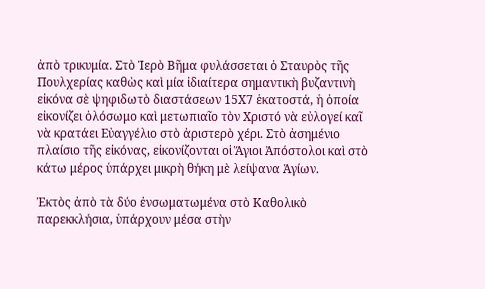ἀπὸ τρικυμία. Στὸ Ἱερὸ Βῆμα φυλάσσεται ὁ Σταυρὸς τῆς Πουλχερίας καθὼς καὶ μία ἰδιαίτερα σημαντικὴ βυζαντινὴ εἰκόνα σὲ ψηφιδωτὸ διαστάσεων 15Χ7 ἑκατοστά, ἡ ὁποία εἰκονίζει ὁλόσωμο καὶ μετωπιαῖο τὸν Χριστό νὰ εὐλογεί καῖ νὰ κρατάει Εὐαγγέλιο στὸ ἀριστερὸ χέρι. Στὸ ἀσημένιο πλαίσιο τῆς εἰκόνας, εἰκονίζονται οἱ Ἅγιοι Ἀπόστολοι καὶ στὸ κάτω μέρος ὑπάρχει μικρὴ θήκη μὲ λείψανα Ἁγίων.

Ἐκτὸς ἀπὸ τὰ δύο ἐνσωματωμένα στὸ Καθολικὸ παρεκκλήσια, ὑπάρχουν μέσα στὴν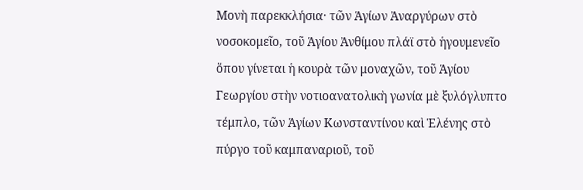Μονὴ παρεκκλήσια· τῶν Ἁγίων Ἀναργύρων στὸ νοσοκομεῖο, τοῦ Ἁγίου Ἀνθίμου πλάϊ στὸ ἡγουμενεῖο ὅπου γίνεται ἡ κουρὰ τῶν μοναχῶν, τοῦ Ἁγίου Γεωργίου στὴν νοτιοανατολικὴ γωνία μὲ ξυλόγλυπτο τέμπλο, τῶν Ἁγίων Κωνσταντίνου καὶ Ἑλένης στὸ πύργο τοῦ καμπαναριοῦ, τοῦ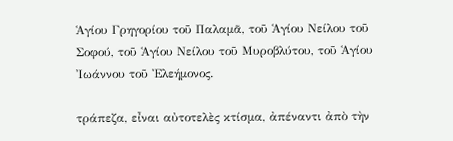Ἁγίου Γρηγορίου τοῦ Παλαμᾶ, τοῦ Ἁγίου Νείλου τοῦ Σοφού, τοῦ Ἁγίου Νείλου τοῦ Μυροβλύτου, τοῦ Ἁγίου Ἰωάννου τοῦ Ἐλεήμονος.

τράπεζα, εἶναι αὐτοτελὲς κτίσμα, ἀπέναντι ἀπὸ τὴν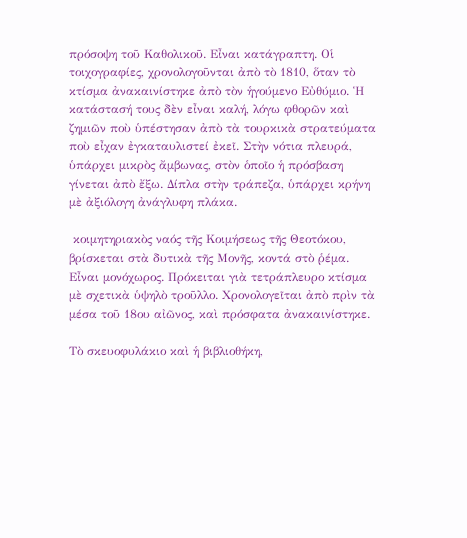πρόσοψη τοῦ Καθολικοῦ. Εἶναι κατάγραπτη. Οἱ τοιχογραφίες, χρονολογοῦνται ἀπὸ τὸ 1810, ὅταν τὸ κτίσμα ἀνακαινίστηκε ἀπὸ τὸν ἡγούμενο Εὐθύμιο. Ἡ κατάστασή τους δὲν εἶναι καλή, λόγω φθορῶν καὶ ζημιῶν ποὺ ὑπέστησαν ἀπὸ τὰ τουρκικὰ στρατεύματα ποὺ εἶχαν ἐγκαταυλιστεί ἐκεῖ. Στὴν νότια πλευρά, ὑπάρχει μικρὸς ἄμβωνας, στὸν ὁποῖο ἡ πρόσβαση γίνεται ἀπὸ ἔξω. Δίπλα στὴν τράπεζα, ὑπάρχει κρήνη μὲ ἀξιόλογη ἀνάγλυφη πλάκα.

 κοιμητηριακὸς ναός τῆς Κοιμήσεως τῆς Θεοτόκου, βρίσκεται στὰ δυτικὰ τῆς Μονῆς, κοντά στὸ ῥέμα. Εἶναι μονόχωρος. Πρόκειται γιὰ τετράπλευρο κτίσμα μὲ σχετικὰ ὑψηλὸ τροῦλλο. Χρονολογεῖται ἀπὸ πρὶν τὰ μέσα τοῦ 18ου αἰῶνος, καὶ πρόσφατα ἀνακαινίστηκε.

Τὸ σκευοφυλάκιο καὶ ἡ βιβλιοθήκη,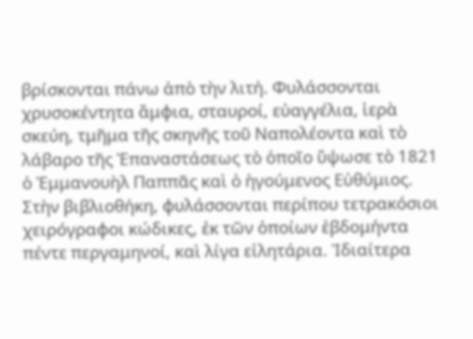βρίσκονται πάνω ἀπὸ τὴν λιτή. Φυλάσσονται χρυσοκέντητα ἄμφια, σταυροί, εὐαγγέλια, ἱερὰ σκεύη, τμῆμα τῆς σκηνῆς τοῦ Ναπολέοντα καὶ τὸ λάβαρο τῆς Ἐπαναστάσεως τὸ ὁποῖο ὕψωσε τὸ 1821 ὁ Ἐμμανουὴλ Παππᾶς καὶ ὁ ἡγούμενος Εὐθύμιος. Στὴν βιβλιοθήκη, φυλάσσονται περίπου τετρακόσιοι χειρόγραφοι κώδικες, ἐκ τῶν ὁποίων ἑβδομήντα πέντε περγαμηνοί, καὶ λίγα εἰλητάρια. Ἰδιαίτερα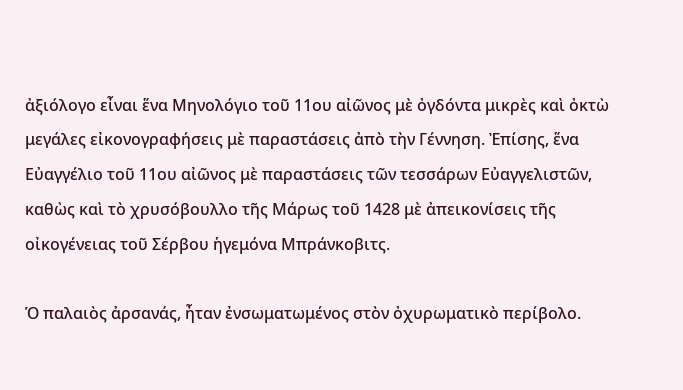ἀξιόλογο εἶναι ἕνα Μηνολόγιο τοῦ 11ου αἰῶνος μὲ ὀγδόντα μικρὲς καὶ ὀκτὼ μεγάλες εἰκονογραφήσεις μὲ παραστάσεις ἀπὸ τὴν Γέννηση. Ἐπίσης, ἕνα Εὐαγγέλιο τοῦ 11ου αἰῶνος μὲ παραστάσεις τῶν τεσσάρων Εὐαγγελιστῶν, καθὼς καὶ τὸ χρυσόβουλλο τῆς Μάρως τοῦ 1428 μὲ ἀπεικονίσεις τῆς οἰκογένειας τοῦ Σέρβου ἡγεμόνα Μπράνκοβιτς.

Ὁ παλαιὸς ἀρσανάς, ἦταν ἐνσωματωμένος στὸν ὀχυρωματικὸ περίβολο.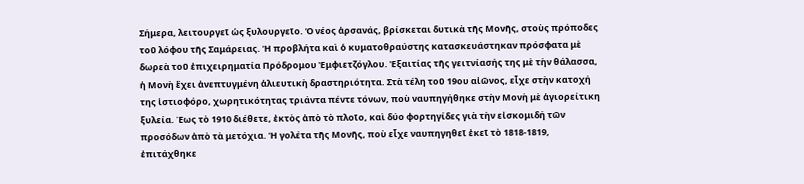Σήμερα, λειτουργεῖ ὡς ξυλουργεῖο. Ὁ νέος ἀρσανάς, βρίσκεται δυτικὰ τῆς Μονῆς, στοὺς πρόποδες τοῦ λόφου τῆς Σαμάρειας. Ἡ προβλήτα καὶ ὁ κυματοθραύστης κατασκευάστηκαν πρόσφατα μὲ δωρεὰ τοῦ ἐπιχειρηματία Πρόδρομου Ἐμφιετζόγλου. Ἐξαιτίας τῆς γειτνίασής της μὲ τὴν θάλασσα, ἡ Μονὴ ἔχει ἀνεπτυγμένη ἁλιευτικὴ δραστηριότητα. Στὰ τέλη τοῦ 19ου αἰῶνος, εἶχε στὴν κατοχή της ἱστιοφόρο, χωρητικότητας τριάντα πέντε τόνων, ποὺ ναυπηγήθηκε στὴν Μονὴ μὲ ἁγιορείτικη ξυλεία. Έως τὸ 1910 διέθετε, ἐκτὸς ἀπὸ τὸ πλοῖο, καὶ δύο φορτηγίδες γιὰ τὴν εἰσκομιδή τῶν προσόδων ἀπὸ τὰ μετόχια. Ἡ γολέτα τῆς Μονῆς, ποὺ εἶχε ναυπηγηθεῖ ἐκεῖ τὸ 1818-1819, ἐπιτάχθηκε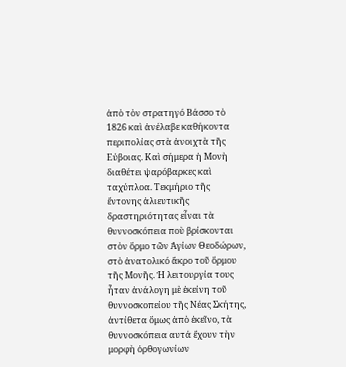ἀπὸ τὸν στρατηγό Βάσσο τὸ 1826 καὶ ἀνέλαβε καθήκοντα περιπολίας στὰ ἀνοιχτὰ τῆς Εύβοιας. Καὶ σήμερα ἡ Μονὴ διαθέτει ψαρόβαρκες καὶ ταχύπλοα. Τεκμήριο τῆς ἔντονης ἁλιευτικῆς δραστηριότητας εἶναι τὰ θυννοσκόπεια ποὺ βρίσκονται στὸν ὅρμο τῶν Ἁγίων Θεοδώρων, στὸ ἀνατολικό ἄκρο τοῦ ὅρμου τῆς Μονῆς. Ἡ λειτουργία τους ἦταν ἀνάλογη μὲ ἐκείνη τοῦ θυννοσκοπείου τῆς Νέας Σκήτης, ἀντίθετα ὅμως ἀπὸ ἐκεῖνο, τὰ θυννοσκόπεια αυτά ἔχουν τὴν μορφὴ ὀρθογωνίων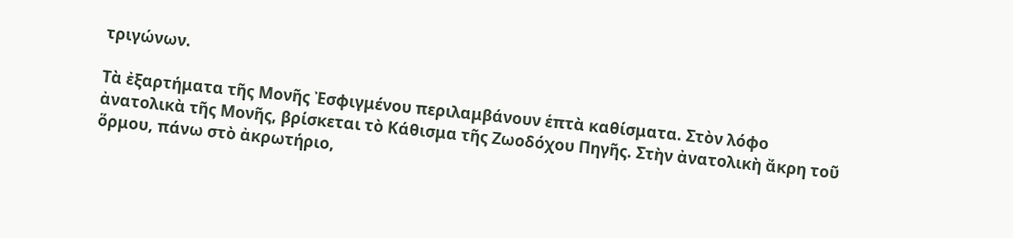τριγώνων.

Τὰ ἐξαρτήματα τῆς Μονῆς Ἐσφιγμένου περιλαμβάνουν ἑπτὰ καθίσματα. Στὸν λόφο ἀνατολικὰ τῆς Μονῆς, βρίσκεται τὸ Κάθισμα τῆς Ζωοδόχου Πηγῆς. Στὴν ἀνατολικὴ ἄκρη τοῦ ὅρμου, πάνω στὸ ἀκρωτήριο,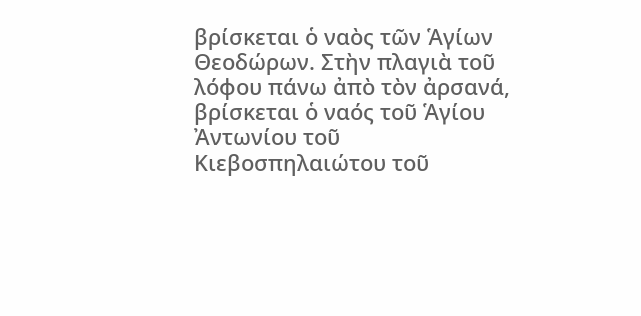βρίσκεται ὁ ναὸς τῶν Ἁγίων Θεοδώρων. Στὴν πλαγιὰ τοῦ λόφου πάνω ἀπὸ τὸν ἀρσανά, βρίσκεται ὁ ναός τοῦ Ἁγίου Ἀντωνίου τοῦ Κιεβοσπηλαιώτου τοῦ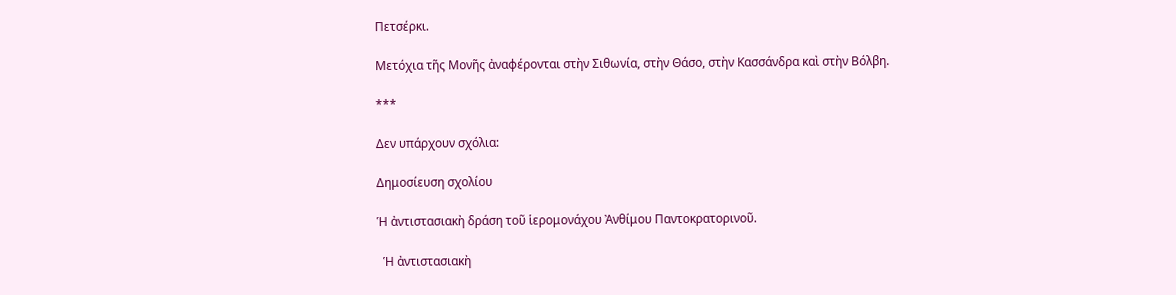Πετσέρκι.

Μετόχια τῆς Μονῆς ἀναφέρονται στὴν Σιθωνία, στὴν Θάσο, στὴν Κασσάνδρα καὶ στὴν Βόλβη.

***

Δεν υπάρχουν σχόλια:

Δημοσίευση σχολίου

Ἡ ἀντιστασιακὴ δράση τοῦ ἱερομονάχου Ἀνθίμου Παντοκρατορινοῦ.

  Ἡ ἀντιστασιακὴ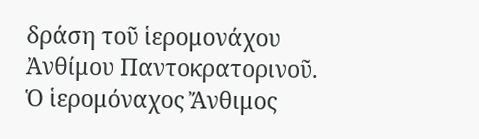δράση τοῦ ἱερομονάχου Ἀνθίμου Παντοκρατορινοῦ. Ὁ ἱερομόναχος Ἄνθιμος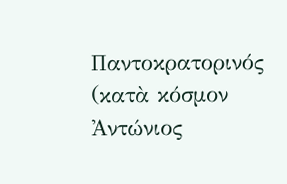Παντοκρατορινός (κατὰ κόσμον Ἀντώνιος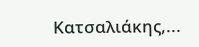Κατσαλιάκης,...